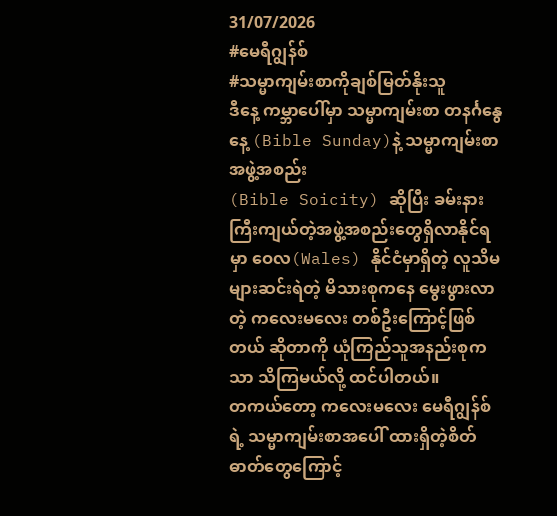31/07/2026
#မေရီဂျွန်စ်
#သမ္မာကျမ်းစာကိုချစ်မြတ်နိုးသူ
ဒီနေ့ ကမ္ဘာပေါ်မှာ သမ္မာကျမ်းစာ တနင်္ဂနွေနေ့ (Bible Sunday)နဲ့ သမ္မာကျမ်းစာအဖွဲ့အစည်း
(Bible Soicity) ဆိုပြီး ခမ်းနားကြီးကျယ်တဲ့အဖွဲ့အစည်းတွေရှိလာနိုင်ရမှာ ဝေလ(Wales) နိုင်ငံမှာရှိတဲ့ လူသိမများဆင်းရဲတဲ့ မိသားစုကနေ မွေးဖွားလာတဲ့ ကလေးမလေး တစ်ဦးကြောင့်ဖြစ်တယ် ဆိုတာကို ယုံကြည်သူအနည်းစုကသာ သိကြမယ်လို့ ထင်ပါတယ်။
တကယ်တော့ ကလေးမလေး မေရီဂျွန်စ်ရဲ့ သမ္မာကျမ်းစာအပေါ် ထားရှိတဲ့စိတ်ဓာတ်တွေကြောင့်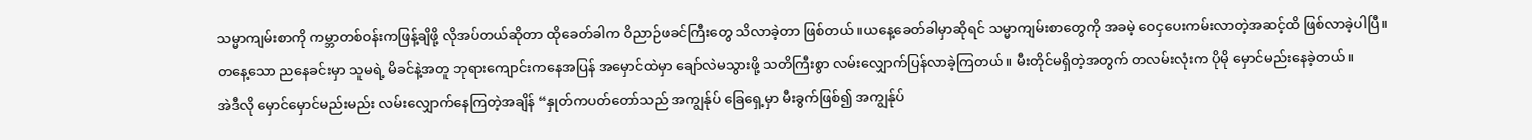သမ္မာကျမ်းစာကို ကမ္ဘာတစ်ဝန်းကဖြန့်ချိဖို့ လိုအပ်တယ်ဆိုတာ ထိုခေတ်ခါက ဝိညာဉ်ဖခင်ကြီးတွေ သိလာခဲ့တာ ဖြစ်တယ်။ယနေ့ခေတ်ခါမှာဆိုရင် သမ္မာကျမ်းစာတွေကို အခမဲ့ ဝေငှပေးကမ်းလာတဲ့အဆင့်ထိ ဖြစ်လာခဲ့ပါပြီ။
တနေ့သော ညနေခင်းမှာ သူမရဲ့ မိခင်နဲ့အတူ ဘုရားကျောင်းကနေအပြန် အမှောင်ထဲမှာ ချော်လဲမသွားဖို့ သတိကြီးစွာ လမ်းလျှောက်ပြန်လာခဲ့ကြတယ်။ မီးတိုင်မရှိတဲ့အတွက် တလမ်းလုံးက ပိုမို မှောင်မည်းနေခဲ့တယ်။
အဲဒီလို မှောင်မှောင်မည်းမည်း လမ်းလျှောက်နေကြတဲ့အချိန် “နှုတ်ကပတ်တော်သည် အကျွန်ုပ် ခြေရှေ့မှာ မီးခွက်ဖြစ်၍ အကျွန်ုပ်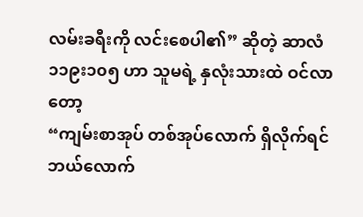လမ်းခရီးကို လင်းစေပါ၏” ဆိုတဲ့ ဆာလံ ၁၁၉း၁၀၅ ဟာ သူမရဲ့ နှလုံးသားထဲ ဝင်လာတော့
“ကျမ်းစာအုပ် တစ်အုပ်လောက် ရှိလိုက်ရင် ဘယ်လောက်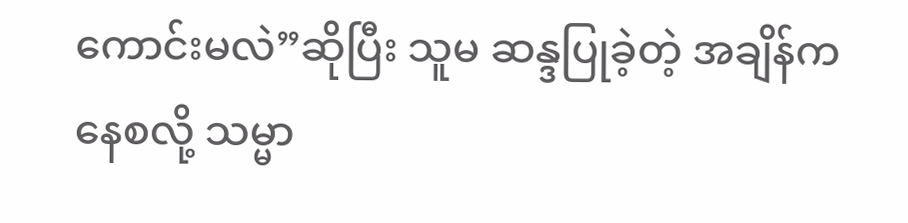ကောင်းမလဲ”ဆိုပြီး သူမ ဆန္ဒပြုခဲ့တဲ့ အချိန်ကနေစလို့ သမ္မာ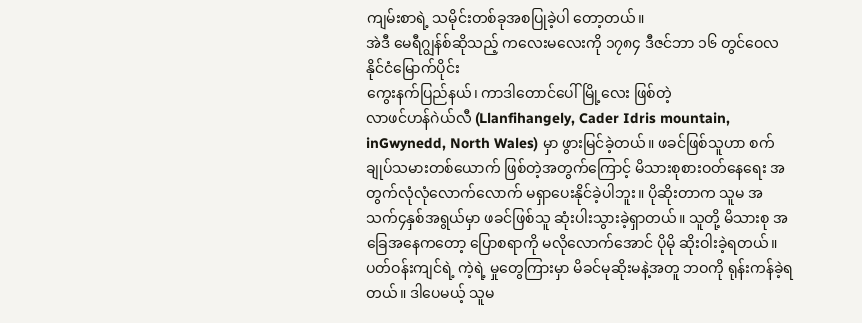ကျမ်းစာရဲ့ သမိုင်းတစ်ခုအစပြုခဲ့ပါ တော့တယ်။
အဲဒီ မေရီဂျွန်စ်ဆိုသည့် ကလေးမလေးကို ၁၇၈၄ ဒီဇင်ဘာ ၁၆ တွင်ဝေလနိုင်ငံမြောက်ပိုင်း
ကွေးနက်ပြည်နယ်၊ ကာဒါတောင်ပေါ်မြို့လေး ဖြစ်တဲ့
လာဖင်ဟန်ဂဲယ်လီ (Llanfihangely, Cader Idris mountain, inGwynedd, North Wales) မှာ ဖွားမြင်ခဲ့တယ်။ ဖခင်ဖြစ်သူဟာ စက်ချုပ်သမားတစ်ယောက် ဖြစ်တဲ့အတွက်ကြောင့် မိသားစုစားဝတ်နေရေး အတွက်လုံလုံလောက်လောက် မရှာပေးနိုင်ခဲ့ပါဘူး။ ပိုဆိုးတာက သူမ အသက်၄နှစ်အရွယ်မှာ ဖခင်ဖြစ်သူ ဆုံးပါးသွားခဲ့ရှာတယ်။ သူတို့ မိသားစု အခြေအနေကတော့ ပြောစရာကို မလိုလောက်အောင် ပိုမို ဆိုးဝါးခဲ့ရတယ်။ပတ်ဝန်းကျင်ရဲ့ ကဲ့ရဲ့ မှုတွေကြားမှာ မိခင်မုဆိုးမနဲ့အတူ ဘဝကို ရုန်းကန်ခဲ့ရတယ်။ ဒါပေမယ့် သူမ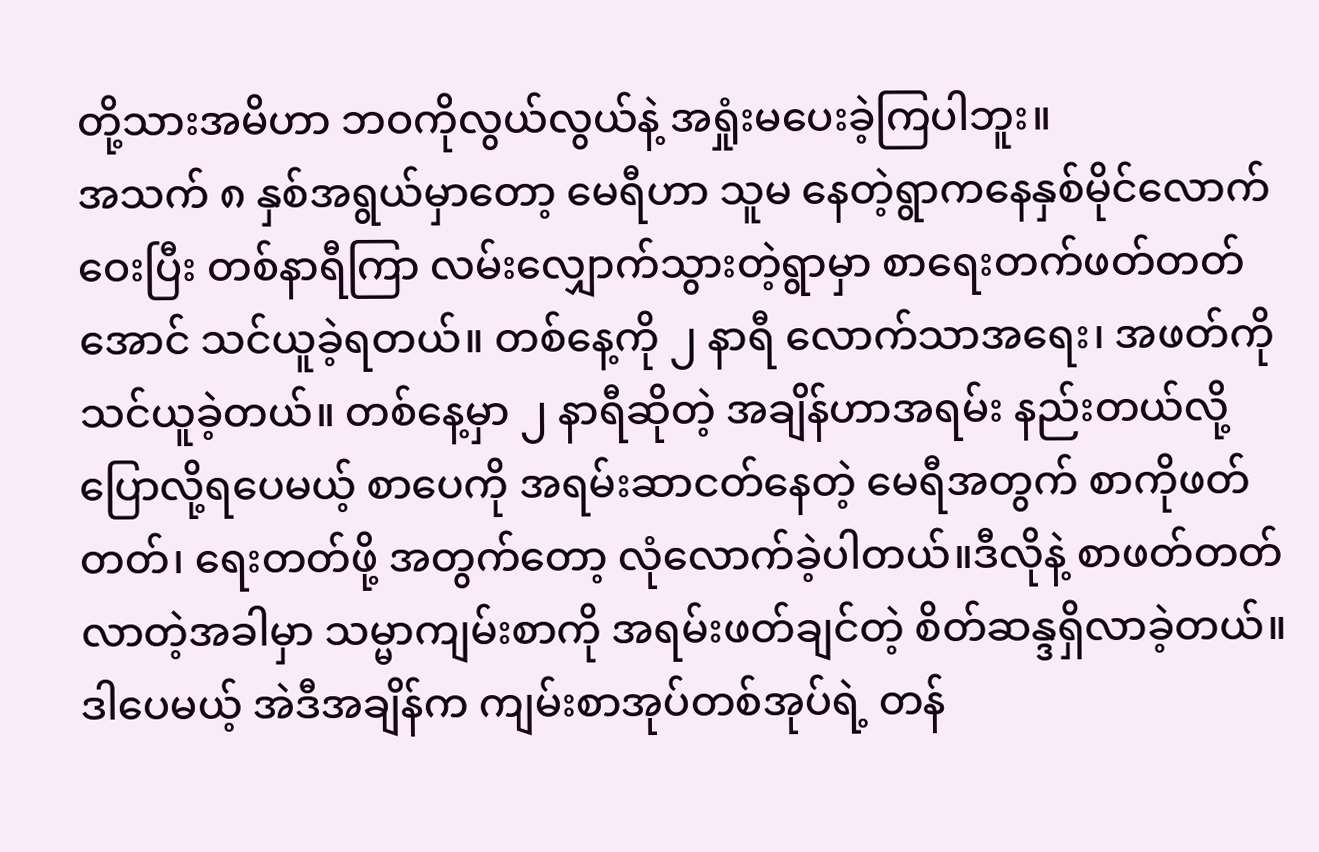တို့သားအမိဟာ ဘဝကိုလွယ်လွယ်နဲ့ အရှုံးမပေးခဲ့ကြပါဘူး။
အသက် ၈ နှစ်အရွယ်မှာတော့ မေရီဟာ သူမ နေတဲ့ရွာကနေနှစ်မိုင်လောက်ဝေးပြီး တစ်နာရီကြာ လမ်းလျှောက်သွားတဲ့ရွာမှာ စာရေးတက်ဖတ်တတ်အောင် သင်ယူခဲ့ရတယ်။ တစ်နေ့ကို ၂ နာရီ လောက်သာအရေး၊ အဖတ်ကို သင်ယူခဲ့တယ်။ တစ်နေ့မှာ ၂ နာရီဆိုတဲ့ အချိန်ဟာအရမ်း နည်းတယ်လို့ ပြောလို့ရပေမယ့် စာပေကို အရမ်းဆာငတ်နေတဲ့ မေရီအတွက် စာကိုဖတ်တတ်၊ ရေးတတ်ဖို့ အတွက်တော့ လုံလောက်ခဲ့ပါတယ်။ဒီလိုနဲ့ စာဖတ်တတ်လာတဲ့အခါမှာ သမ္မာကျမ်းစာကို အရမ်းဖတ်ချင်တဲ့ စိတ်ဆန္ဒရှိလာခဲ့တယ်။ ဒါပေမယ့် အဲဒီအချိန်က ကျမ်းစာအုပ်တစ်အုပ်ရဲ့ တန်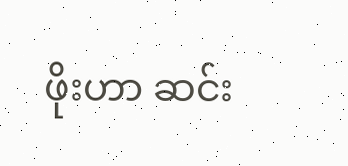ဖိုးဟာ ဆင်း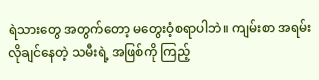ရဲသားတွေ အတွက်တော့ မတွေးဝံ့စရာပါဘဲ။ ကျမ်းစာ အရမ်းလိုချင်နေတဲ့ သမီးရဲ့ အဖြစ်ကို ကြည့်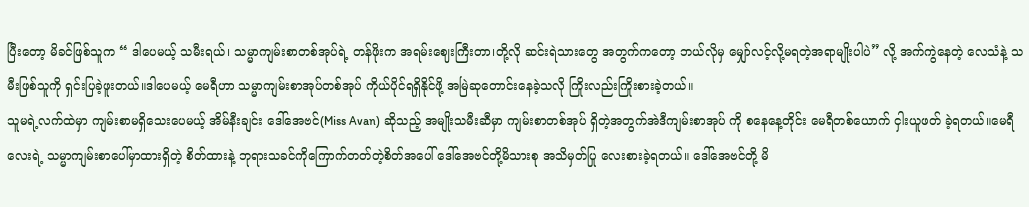ပြီးတော့ မိခင်ဖြစ်သူက “ ဒါပေမယ့် သမီးရယ်၊ သမ္မာကျမ်းစာတစ်အုပ်ရဲ့ တန်ဖိုးက အရမ်းဈေးကြီးတာ၊တို့လို ဆင်းရဲသားတွေ အတွက်ကတော့ ဘယ်လိုမှ မျှော်လင့်လို့မရတဲ့အရာမျိုးပါပဲ” လို့ အက်ကွဲနေတဲ့ လေသံနဲ့ သမီးဖြစ်သူကို ရှင်းပြခဲ့ဖူးတယ်။ဒါပေမယ့် မေရီဟာ သမ္မာကျမ်းစာအုပ်တစ်အုပ် ကိုယ်ပိုင်ရရှိနိုင်ဖို့ အမြဲဆုတောင်းနေခဲ့သလို ကြိုးလည်းကြိုးစားခဲ့တယ်။
သူမရဲ့လက်ထဲမှာ ကျမ်းစာမရှိသေးပေမယ့် အိမ်နီးချင်း ဒေါ်အေဗင်(Miss Avan) ဆိုသည့် အမျိုးသမီးဆီမှာ ကျမ်းစာတစ်အုပ် ရှိတဲ့အတွက်အဲဒီကျမ်းစာအုပ် ကို စနေနေ့တိုင်း မေရီတစ်ယောက် ငှါးယူဖတ် ခဲ့ရတယ်။မေရီလေးရဲ့ သမ္မာကျမ်းစာပေါ်မှာထားရှိတဲ့ စိတ်ထားနဲ့ ဘုရားသခင်ကိုကြောက်တတ်တဲ့စိတ်အပေါ် ဒေါ်အေဗင်တို့မိသားစု အသိမှတ်ပြု လေးစားခဲ့ရတယ်။ ဒေါ်အေဗင်တို့ မိ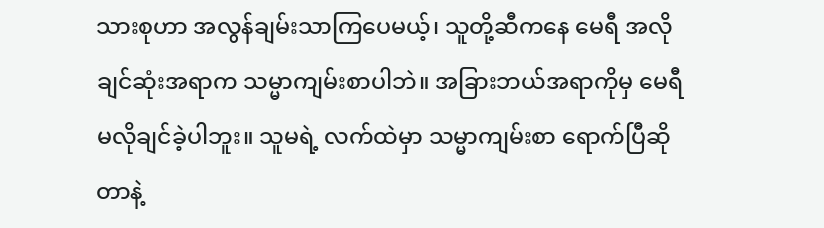သားစုဟာ အလွန်ချမ်းသာကြပေမယ့်၊ သူတို့ဆီကနေ မေရီ အလိုချင်ဆုံးအရာက သမ္မာကျမ်းစာပါဘဲ။ အခြားဘယ်အရာကိုမှ မေရီ မလိုချင်ခဲ့ပါဘူး။ သူမရဲ့ လက်ထဲမှာ သမ္မာကျမ်းစာ ရောက်ပြီဆိုတာနဲ့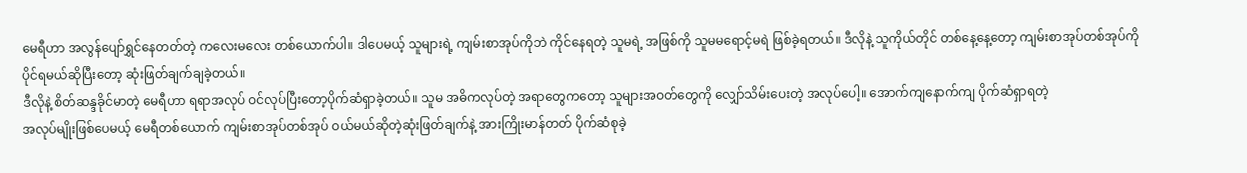မေရီဟာ အလွန်ပျော်ရွှင်နေတတ်တဲ့ ကလေးမလေး တစ်ယောက်ပါ။ ဒါပေမယ့် သူများရဲ့ ကျမ်းစာအုပ်ကိုဘဲ ကိုင်နေရတဲ့ သူမရဲ့ အဖြစ်ကို သူမမရောင့်မရဲ ဖြစ်ခဲ့ရတယ်။ ဒီလိုနဲ့ သူကိုယ်တိုင် တစ်နေ့နေ့တော့ ကျမ်းစာအုပ်တစ်အုပ်ကို ပိုင်ရမယ်ဆိုပြီးတော့ ဆုံးဖြတ်ချက်ချခဲ့တယ်။
ဒီလိုနဲ့ စိတ်ဆန္ဒခိုင်မာတဲ့ မေရီဟာ ရရာအလုပ် ဝင်လုပ်ပြီးတော့ပိုက်ဆံရှာခဲ့တယ်။ သူမ အဓိကလုပ်တဲ့ အရာတွေကတော့ သူများအဝတ်တွေကို လျှော်သိမ်းပေးတဲ့ အလုပ်ပေါ့။ အောက်ကျနောက်ကျ ပိုက်ဆံရှာရတဲ့
အလုပ်မျိုးဖြစ်ပေမယ့် မေရီတစ်ယောက် ကျမ်းစာအုပ်တစ်အုပ် ဝယ်မယ်ဆိုတဲ့ဆုံးဖြတ်ချက်နဲ့ အားကြိုးမာန်တတ် ပိုက်ဆံစုခဲ့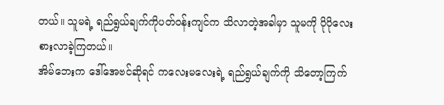တယ်။ သူမရဲ့ ရည်ရွယ်ချက်ကိုပတ်ဝန်းကျင်က သိလာတဲ့အခါမှာ သူမကို ပိုပိုလေးစားလာခဲ့ကြတယ်။
အိမ်ဘေးက ဒေါ်အေဗင်ဆိုရင် ကလေးမလေးရဲ့ ရည်ရွယ်ချက်ကို သိတော့ကြက်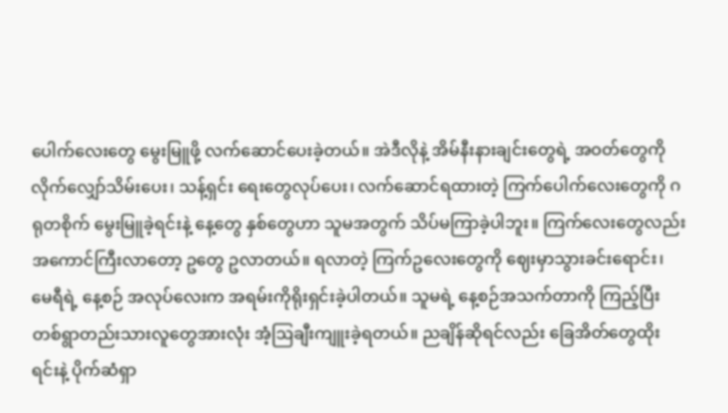ပေါက်လေးတွေ မွေးမြူဖို့ လက်ဆောင်ပေးခဲ့တယ်။ အဲဒီလိုနဲ့ အိမ်နီးနားချင်းတွေရဲ့ အဝတ်တွေကို လိုက်လျှော်သိမ်းပေး၊ သန့်ရှင်း ရေးတွေလုပ်ပေး၊ လက်ဆောင်ရထားတဲ့ ကြက်ပေါက်လေးတွေကို ဂရုတစိုက် မွေးမြူခဲ့ရင်းနဲ့ နေ့တွေ နှစ်တွေဟာ သူမအတွက် သိပ်မကြာခဲ့ပါဘူး။ ကြက်လေးတွေလည်း အကောင်ကြီးလာတော့ ဥတွေ ဥလာတယ်။ ရလာတဲ့ ကြက်ဥလေးတွေကို ဈေးမှာသွားခင်းရောင်း၊ မေရီရဲ့ နေ့စဉ် အလုပ်လေးက အရမ်းကိုရိုးရှင်းခဲ့ပါတယ်။ သူမရဲ့ နေ့စဉ်အသက်တာကို ကြည့်ပြီး တစ်ရွာတည်းသားလူတွေအားလုံး အံ့ဩချီးကျူးခဲ့ရတယ်။ ညချိန်ဆိုရင်လည်း ခြေအိတ်တွေထိုးရင်းနဲ့ ပိုက်ဆံရှာ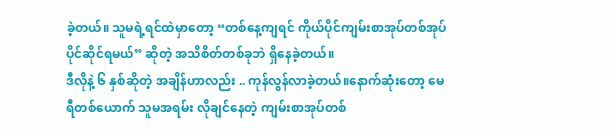ခဲ့တယ်။ သူမရဲ့ရင်ထဲမှာတော့ “တစ်နေ့ကျရင် ကိုယ်ပိုင်ကျမ်းစာအုပ်တစ်အုပ် ပိုင်ဆိုင်ရမယ်” ဆိုတဲ့ အသိစိတ်တစ်ခုဘဲ ရှိနေခဲ့တယ်။
ဒီလိုနဲ့ ၆ နှစ်ဆိုတဲ့ အချိန်ဟာလည်း .. ကုန်လွန်လာခဲ့တယ်။နောက်ဆုံးတော့ မေရီတစ်ယောက် သူမအရမ်း လိုချင်နေတဲ့ ကျမ်းစာအုပ်တစ်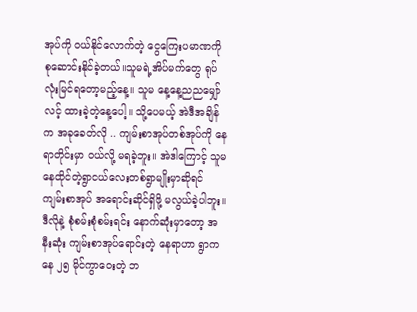အုပ်ကို ဝယ်နိုင်လောက်တဲ့ ငွေကြေးပမာဏကို စုဆောင်းနိုင်ခဲ့တယ်။သူမရဲ့အိပ်မက်တွေ ရုပ်လုံးမြင်ရတော့မည့်နေ့။ သူမ နေ့နေ့ညညမျှော်လင့် ထားခဲ့တဲ့နေ့ပေါ့။ သို့ပေမယ့် အဲဒီအချိန်က အခုခေတ်လို .. ကျမ်းစာအုပ်တစ်အုပ်ကို နေရာတိုင်းမှာ ဝယ်လို့ မရခဲ့ဘူး။ အဲဒါကြောင့် သူမနေထိုင်တဲ့ရွာငယ်လေးတစ်ရွာမျိုးမှာဆိုရင် ကျမ်းစာအုပ် အရောင်းဆိုင်ရှိဖို့ မလွယ်ခဲ့ပါဘူး။ ဒီလိုနဲ့ စုံစမ်းစုံစမ်းရင်း နောက်ဆုံးမှာတော့ အနီးဆုံး ကျမ်းစာအုပ်ရောင်းတဲ့ နေရာဟာ ရွာကနေ ၂၅ မိုင်ကွာဝေးတဲ့ ဘ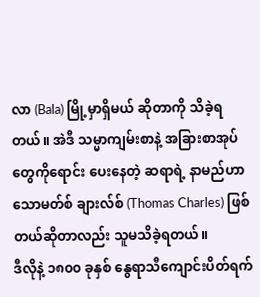လာ (Bala) မြို့မှာရှိမယ် ဆိုတာကို သိခဲ့ရတယ်။ အဲဒီ သမ္မာကျမ်းစာနဲ့ အခြားစာအုပ်တွေကိုရောင်း ပေးနေတဲ့ ဆရာရဲ့ နာမည်ဟာ သောမတ်စ် ချားလ်စ် (Thomas Charles) ဖြစ်တယ်ဆိုတာလည်း သူမသိခဲ့ရတယ်။
ဒီလိုနဲ့ ၁၈၀၀ ခုနှစ် နွေရာသီကျောင်းပိတ်ရက်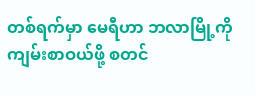တစ်ရက်မှာ မေရီဟာ ဘလာမြို့ကို ကျမ်းစာဝယ်ဖို့ စတင်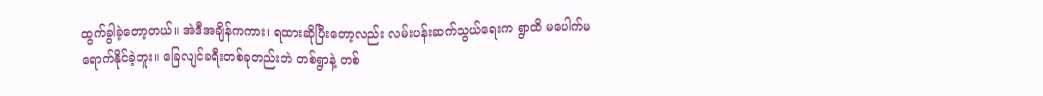ထွက်ခွါခဲ့တော့တယ်။ အဲဒီအချိန်ကကား၊ ရထားဆိုပြီးတော့လည်း လမ်းပန်းဆက်သွယ်ရေးက ရွာထိ မပေါက်မရောက်နိုင်ခဲ့ဘူး။ ခြေလျင်ခရီးတစ်ခုတည်းဘဲ တစ်ရွာနဲ့ တစ်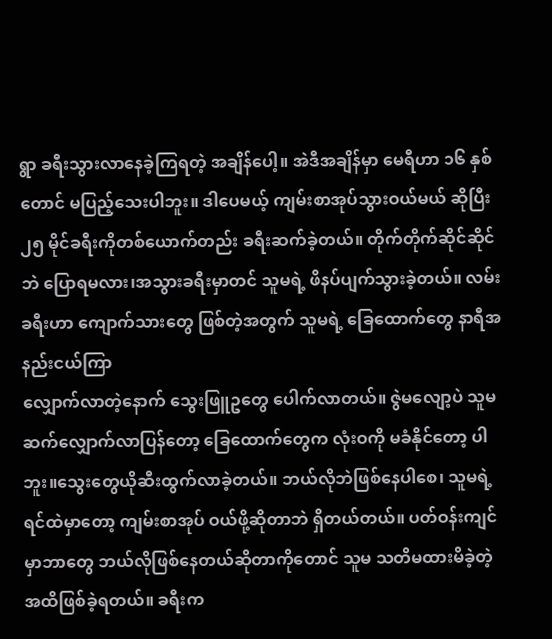ရွာ ခရီးသွားလာနေခဲ့ကြရတဲ့ အချိန်ပေါ့။ အဲဒီအချိန်မှာ မေရီဟာ ၁၆ နှစ်တောင် မပြည့်သေးပါဘူး။ ဒါပေမယ့် ကျမ်းစာအုပ်သွားဝယ်မယ် ဆိုပြီး ၂၅ မိုင်ခရီးကိုတစ်ယောက်တည်း ခရီးဆက်ခဲ့တယ်။ တိုက်တိုက်ဆိုင်ဆိုင်ဘဲ ပြောရမလား၊အသွားခရီးမှာတင် သူမရဲ့ ဖိနပ်ပျက်သွားခဲ့တယ်။ လမ်းခရီးဟာ ကျောက်သားတွေ ဖြစ်တဲ့အတွက် သူမရဲ့ ခြေထောက်တွေ နာရီအနည်းငယ်ကြာ
လျှောက်လာတဲ့နောက် သွေးဖြူဥတွေ ပေါက်လာတယ်။ ဇွဲမလျော့ပဲ သူမဆက်လျှောက်လာပြန်တော့ ခြေထောက်တွေက လုံးဝကို မခံနိုင်တော့ ပါဘူး။သွေးတွေယိုဆီးထွက်လာခဲ့တယ်။ ဘယ်လိုဘဲဖြစ်နေပါစေ၊ သူမရဲ့ ရင်ထဲမှာတော့ ကျမ်းစာအုပ် ဝယ်ဖို့ဆိုတာဘဲ ရှိတယ်တယ်။ ပတ်ဝန်းကျင်မှာဘာတွေ ဘယ်လိုဖြစ်နေတယ်ဆိုတာကိုတောင် သူမ သတိမထားမိခဲ့တဲ့ အထိဖြစ်ခဲ့ရတယ်။ ခရီးက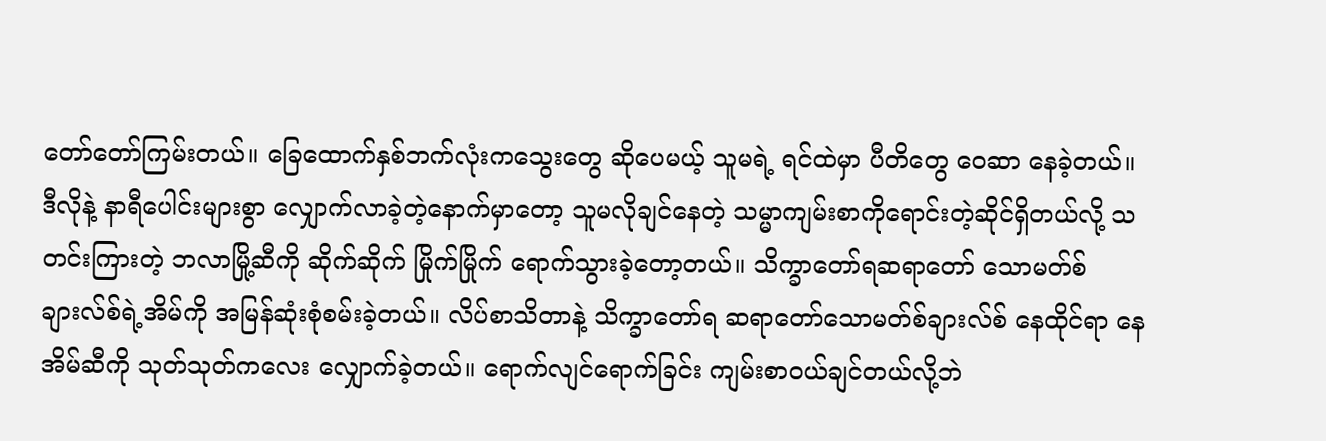တော်တော်ကြမ်းတယ်။ ခြေထောက်နှစ်ဘက်လုံးကသွေးတွေ ဆိုပေမယ့် သူမရဲ့ ရင်ထဲမှာ ပီတိတွေ ဝေဆာ နေခဲ့တယ်။
ဒီလိုနဲ့ နာရီပေါင်းများစွာ လျှောက်လာခဲ့တဲ့နောက်မှာတော့ သူမလိုချင်နေတဲ့ သမ္မာကျမ်းစာကိုရောင်းတဲ့ဆိုင်ရှိတယ်လို့ သတင်းကြားတဲ့ ဘလာမြို့ဆီကို ဆိုက်ဆိုက် မြိုက်မြိုက် ရောက်သွားခဲ့တော့တယ်။ သိက္ခာတော်ရဆရာတော် သောမတ်စ်ချားလ်စ်ရဲ့အိမ်ကို အမြန်ဆုံးစုံစမ်းခဲ့တယ်။ လိပ်စာသိတာနဲ့ သိက္ခာတော်ရ ဆရာတော်သောမတ်စ်ချားလ်စ် နေထိုင်ရာ နေအိမ်ဆီကို သုတ်သုတ်ကလေး လျှောက်ခဲ့တယ်။ ရောက်လျင်ရောက်ခြင်း ကျမ်းစာဝယ်ချင်တယ်လို့ဘဲ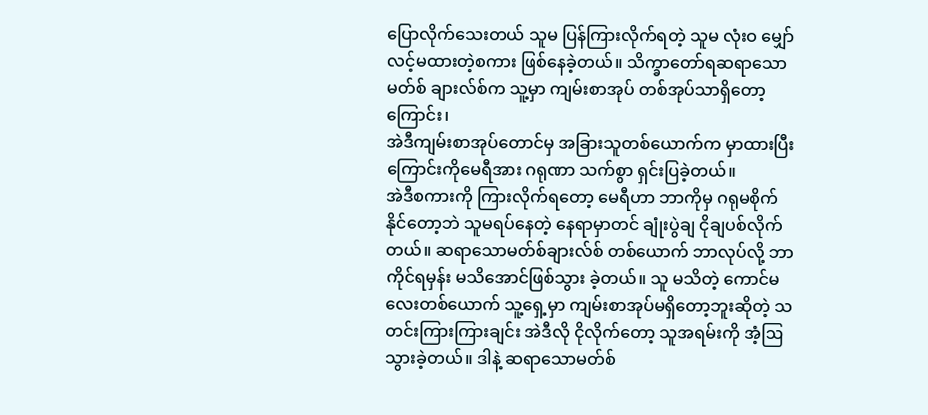ပြောလိုက်သေးတယ် သူမ ပြန်ကြားလိုက်ရတဲ့ သူမ လုံးဝ မျှော်လင့်မထားတဲ့စကား ဖြစ်နေခဲ့တယ်။ သိက္ခာတော်ရဆရာသောမတ်စ် ချားလ်စ်က သူ့မှာ ကျမ်းစာအုပ် တစ်အုပ်သာရှိတော့ကြောင်း၊
အဲဒီကျမ်းစာအုပ်တောင်မှ အခြားသူတစ်ယောက်က မှာထားပြီးကြောင်းကိုမေရီအား ဂရုဏာ သက်စွာ ရှင်းပြခဲ့တယ်။
အဲဒီစကားကို ကြားလိုက်ရတော့ မေရီဟာ ဘာကိုမှ ဂရုမစိုက်နိုင်တော့ဘဲ သူမရပ်နေတဲ့ နေရာမှာတင် ချုံးပွဲချ ငိုချပစ်လိုက်တယ်။ ဆရာသောမတ်စ်ချားလ်စ် တစ်ယောက် ဘာလုပ်လို့ ဘာကိုင်ရမှန်း မသိအောင်ဖြစ်သွား ခဲ့တယ်။ သူ မသိတဲ့ ကောင်မလေးတစ်ယောက် သူ့ရှေ့မှာ ကျမ်းစာအုပ်မရှိတော့ဘူးဆိုတဲ့ သတင်းကြားကြားချင်း အဲဒီလို ငိုလိုက်တော့ သူအရမ်းကို အံ့ဩသွားခဲ့တယ်။ ဒါနဲ့ ဆရာသောမတ်စ်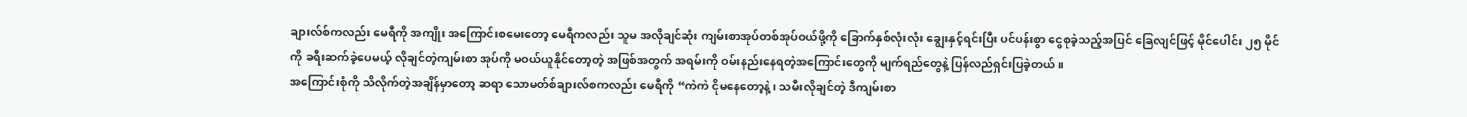ချားလ်စ်ကလည်း မေရီကို အကျိုး အကြောင်းစမေးတော့ မေရီကလည်း သူမ အလိုချင်ဆုံး ကျမ်းစာအုပ်တစ်အုပ်ဝယ်ဖို့ကို ခြောက်နှစ်လုံးလုံး ချွေးနှင့်ရင်းပြီး ပင်ပန်းစွာ ငွေစုခဲ့သည့်အပြင် ခြေလျင်ဖြင့် မိုင်ပေါင်း ၂၅ မိုင်ကို ခရီးဆက်ခဲ့ပေမယ့် လိုချင်တဲ့ကျမ်းစာ အုပ်ကို မဝယ်ယူနိုင်တော့တဲ့ အဖြစ်အတွက် အရမ်းကို ဝမ်းနည်းနေရတဲ့အကြောင်းတွေကို မျက်ရည်တွေနဲ့ ပြန်လည်ရှင်းပြခဲ့တယ်။
အကြောင်းစုံကို သိလိုက်တဲ့အချိန်မှာတော့ ဆရာ သောမတ်စ်ချားလ်စကလည်း မေရီကို “ကဲကဲ ငိုမနေတော့နဲ့၊ သမီးလိုချင်တဲ့ ဒီကျမ်းစာ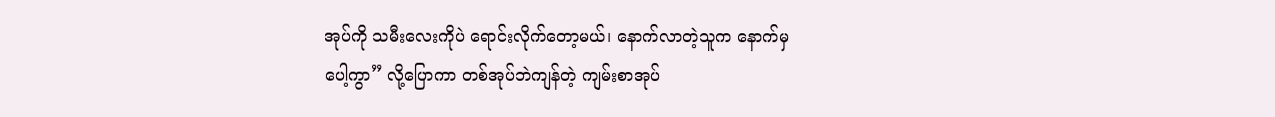အုပ်ကို သမီးလေးကိုပဲ ရောင်းလိုက်တော့မယ်၊ နောက်လာတဲ့သူက နောက်မှ
ပေါ့ကွာ” လို့ပြောကာ တစ်အုပ်ဘဲကျန်တဲ့ ကျမ်းစာအုပ်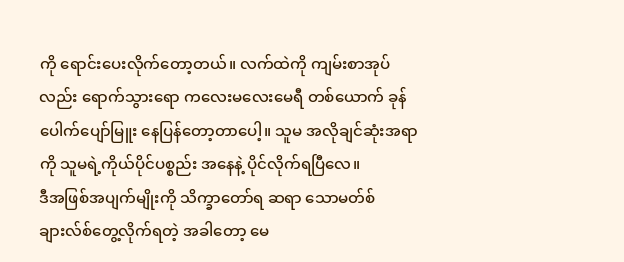ကို ရောင်းပေးလိုက်တော့တယ်။ လက်ထဲကို ကျမ်းစာအုပ်လည်း ရောက်သွားရော ကလေးမလေးမေရီ တစ်ယောက် ခုန်ပေါက်ပျော်မြူး နေပြန်တော့တာပေါ့။ သူမ အလိုချင်ဆုံးအရာကို သူမရဲ့ကိုယ်ပိုင်ပစ္စည်း အနေနဲ့ ပိုင်လိုက်ရပြီလေ။
ဒီအဖြစ်အပျက်မျိုးကို သိက္ခာတော်ရ ဆရာ သောမတ်စ်ချားလ်စ်တွေ့လိုက်ရတဲ့ အခါတော့ မေ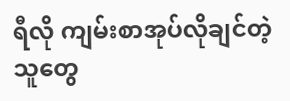ရီလို ကျမ်းစာအုပ်လိုချင်တဲ့ သူတွေ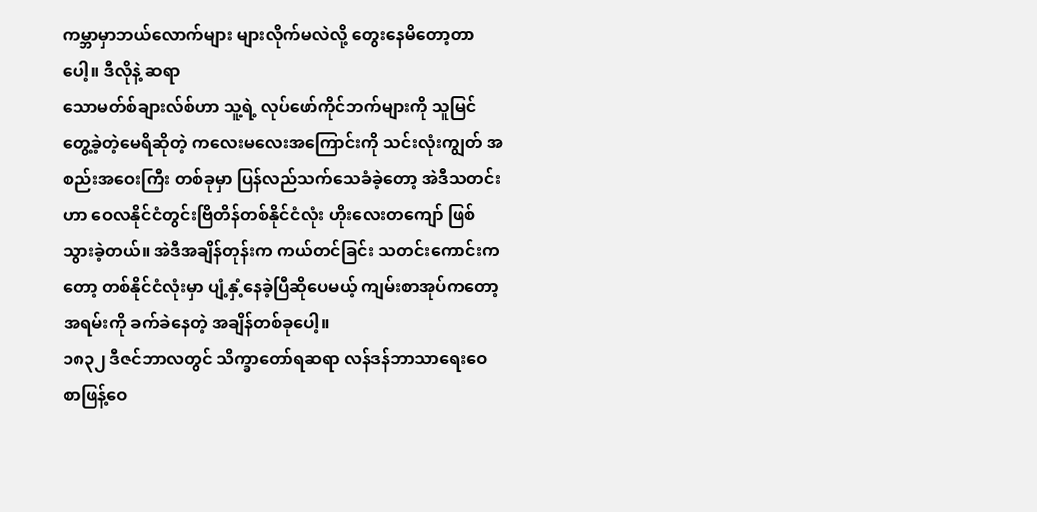ကမ္ဘာမှာဘယ်လောက်များ များလိုက်မလဲလို့ တွေးနေမိတော့တာပေါ့။ ဒီလိုနဲ့ ဆရာ
သောမတ်စ်ချားလ်စ်ဟာ သူ့ရဲ့ လုပ်ဖော်ကိုင်ဘက်များကို သူမြင်တွေ့ခဲ့တဲ့မေရိဆိုတဲ့ ကလေးမလေးအကြောင်းကို သင်းလုံးကျွတ် အစည်းအဝေးကြီး တစ်ခုမှာ ပြန်လည်သက်သေခံခဲ့တော့ အဲဒီသတင်းဟာ ဝေလနိုင်ငံတွင်းဗြိတိန်တစ်နိုင်ငံလုံး ဟိုးလေးတကျော် ဖြစ်သွားခဲ့တယ်။ အဲဒီအချိန်တုန်းက ကယ်တင်ခြင်း သတင်းကောင်းကတော့ တစ်နိုင်ငံလုံးမှာ ပျံ့နှံ့နေခဲ့ပြီဆိုပေမယ့် ကျမ်းစာအုပ်ကတော့ အရမ်းကို ခက်ခဲနေတဲ့ အချိန်တစ်ခုပေါ့။
၁၈၃၂ ဒီဇင်ဘာလတွင် သိက္ခာတော်ရဆရာ လန်ဒန်ဘာသာရေးဝေစာဖြန့်ဝေ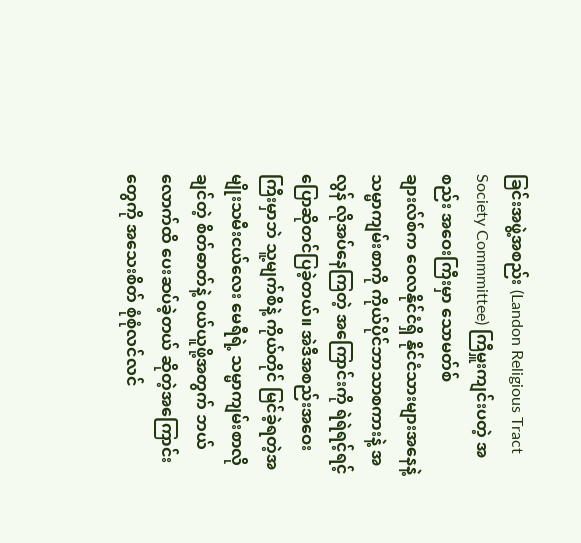ခြင်းအဖွဲ့အစည်း (Landon Religious Tract Society Commmittee) ကြီမှူးကျင်းပတဲ့ အစည်း အဝေးကြီးမှာ သောမတ်စ်
ချားလ်စ်က ဝေလနိုင်ငံရှိ နိုင်ငံသားများအနေနဲ့ သမ္မာကျမ်းစာကို ကိုယ်ပိုင်ဘာသာစကားနဲ့ အလွန် လိုအပ်နေကြတဲ့ အကြောင်းကို ရဲရဲရင့်ရင့် ပြောဆိုတင်ပြခဲ့တယ်။ အဲဒီအစည်းအဝေးကြီးမှာဘဲ သူ့မျက်စိနဲ့ ကိုယ်တိုင် မြင်ခဲ့ရတဲ့အမျိုးသမီးငယ်လေး မေရီရဲ့ သမ္မာကျမ်းစာလိုချင်တဲ့ စိတ်ဓာတ်နဲ့ ဝယ်ယူဖို့အတွက် ဘယ်လောက်ထိ ပေးဆပ်ခဲ့တယ် ဆိုတဲ့အကြောင်းတွေကို အသေးစိတ် စုံစုံလင်လင်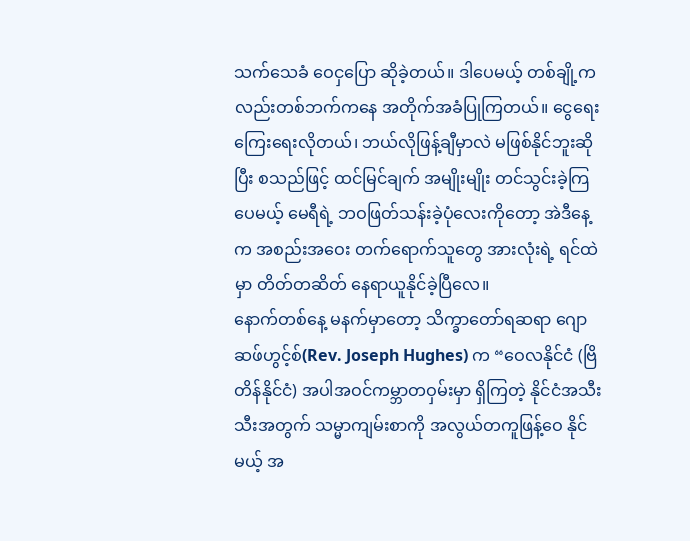သက်သေခံ ဝေငှပြော ဆိုခဲ့တယ်။ ဒါပေမယ့် တစ်ချို့ကလည်းတစ်ဘက်ကနေ အတိုက်အခံပြုကြတယ်။ ငွေရေးကြေးရေးလိုတယ်၊ ဘယ်လိုဖြန့်ချီမှာလဲ မဖြစ်နိုင်ဘူးဆိုပြီး စသည်ဖြင့် ထင်မြင်ချက် အမျိုးမျိုး တင်သွင်းခဲ့ကြပေမယ့် မေရီရဲ့ ဘဝဖြတ်သန်းခဲ့ပုံလေးကိုတော့ အဲဒီနေ့က အစည်းအဝေး တက်ရောက်သူတွေ အားလုံးရဲ့ ရင်ထဲမှာ တိတ်တဆိတ် နေရာယူနိုင်ခဲ့ပြီလေ။
နောက်တစ်နေ့ မနက်မှာတော့ သိက္ခာတော်ရဆရာ ဂျောဆဖ်ဟွင့်စ်(Rev. Joseph Hughes) က “ဝေလနိုင်ငံ (ဗြိတိန်နိုင်ငံ) အပါအဝင်ကမ္ဘာတဝှမ်းမှာ ရှိကြတဲ့ နိုင်ငံအသီးသီးအတွက် သမ္မာကျမ်းစာကို အလွယ်တကူဖြန့်ဝေ နိုင်မယ့် အ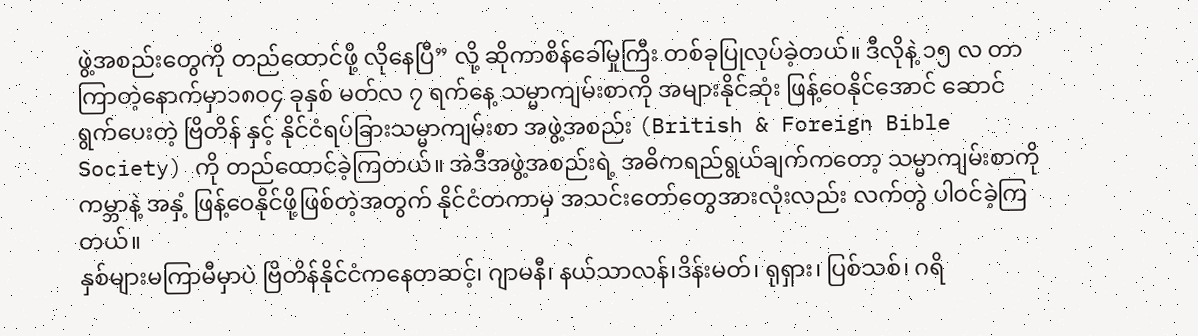ဖွဲ့အစည်းတွေကို တည်ထောင်ဖို့ လိုနေပြီ” လို့ ဆိုကာစိန်ခေါ်မှုကြီး တစ်ခုပြုလုပ်ခဲ့တယ်။ ဒီလိုနဲ့ ၁၅ လ တာကြာတဲ့နောက်မှာ၁၈ဝ၄ ခုနှစ် မတ်လ ၇ ရက်နေ့ သမ္မာကျမ်းစာကို အများနိုင်ဆုံး ဖြန့်ဝေနိုင်အောင် ဆောင်ရွက်ပေးတဲ့ ဗြိတိန် နှင့် နိုင်ငံရပ်ခြားသမ္မာကျမ်းစာ အဖွဲ့အစည်း (British & Foreign Bible Society) ကို တည်ထောင်ခဲ့ကြတယ်။ အဲဒီအဖွဲ့အစည်းရဲ့ အဓိကရည်ရွယ်ချက်ကတော့ သမ္မာကျမ်းစာကို ကမ္ဘာနဲ့ အနှံ့ ဖြန့်ဝေနိုင်ဖို့ဖြစ်တဲ့အတွက် နိုင်ငံတကာမှ အသင်းတော်တွေအားလုံးလည်း လက်တွဲ ပါဝင်ခဲ့ကြတယ်။
နှစ်များမကြာမီမှာပဲ ဗြိတိန်နိုင်ငံကနေတဆင့်၊ ဂျာမနီ၊ နယ်သာလန်၊ဒိန်းမတ်၊ ရုရှား၊ ပြစ်သစ်၊ ဂရိ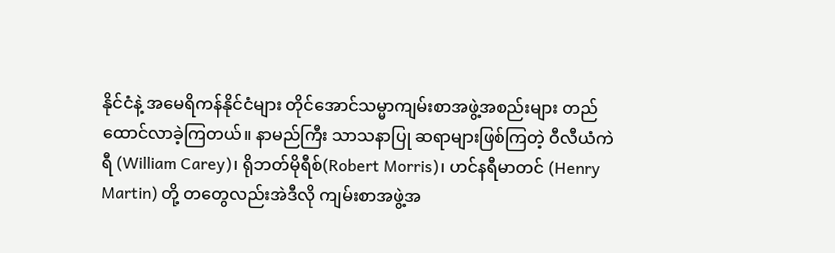နိုင်ငံနဲ့ အမေရိကန်နိုင်ငံများ တိုင်အောင်သမ္မာကျမ်းစာအဖွဲ့အစည်းများ တည်ထောင်လာခဲ့ကြတယ်။ နာမည်ကြီး သာသနာပြု ဆရာများဖြစ်ကြတဲ့ ဝီလီယံကဲရီ (William Carey)၊ ရိုဘတ်မိုရီစ်(Robert Morris)၊ ဟင်နရီမာတင် (Henry Martin) တို့ တတွေလည်းအဲဒီလို ကျမ်းစာအဖွဲ့အ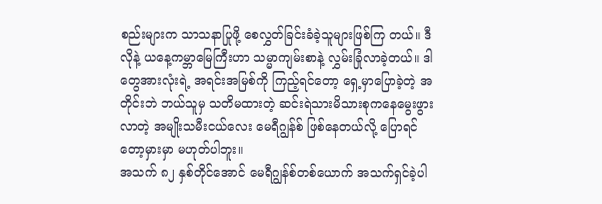စည်းများက သာသနာပြုဖို့ စေလွှတ်ခြင်းခံခဲ့သူများဖြစ်ကြ တယ်။ ဒီလိုနဲ့ ယနေ့ကမ္ဘာမြေကြီးဟာ သမ္မာကျမ်းစာနဲ့ လွှမ်းခြုံလာခဲ့တယ်။ ဒါတွေအားလုံးရဲ့ အရင်းအမြစ်ကို ကြည့်ရင်တော့ ရှေ့မှာပြောခဲ့တဲ့ အတိုင်းဘဲ ဘယ်သူမှ သတိမထားတဲ့ ဆင်းရဲသားမိသားစုကနေမွေးဖွားလာတဲ့ အမျိုးသမီးငယ်လေး မေရီဂျွန်စ် ဖြစ်နေတယ်လို့ ပြောရင်တော့မှားမှာ မဟုတ်ပါဘူး။
အသက် ၈၂ နှစ်တိုင်အောင် မေရီဂျွန်စ်တစ်ယောက် အသက်ရှင်ခဲ့ပါ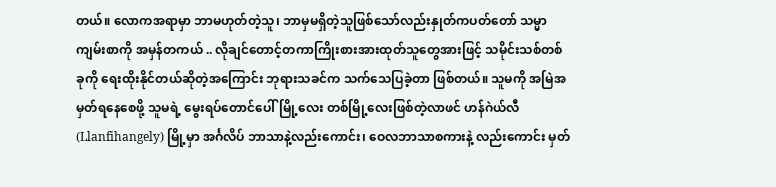တယ်။ လောကအရာမှာ ဘာမဟုတ်တဲ့သူ၊ ဘာမှမရှိတဲ့သူဖြစ်သော်လည်းနှုတ်ကပတ်တော် သမ္မာကျမ်းစာကို အမှန်တကယ် .. လိုချင်တောင့်တကာကြိုးစားအားထုတ်သူတွေအားဖြင့် သမိုင်းသစ်တစ်ခုကို ရေးထိုးနိုင်တယ်ဆိုတဲ့အကြောင်း ဘုရားသခင်က သက်သေပြခဲ့တာ ဖြစ်တယ်။ သူမကို အမြဲအမှတ်ရနေစေဖို့ သူမရဲ့ မွေးရပ်တောင်ပေါ်မြို့လေး တစ်မြို့လေးဖြစ်တဲ့လာဖင် ဟန်ဂဲယ်လီ (Llanfihangely) မြို့မှာ အင်္ဂလိပ် ဘာသာနဲ့လည်းကောင်း၊ ဝေလဘာသာစကားနဲ့ လည်းကောင်း မှတ်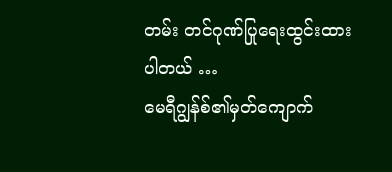တမ်း တင်ဂုဏ်ပြုရေးထွင်းထားပါတယ် …
မေရီဂျွန်စ်၏မှတ်ကျောက်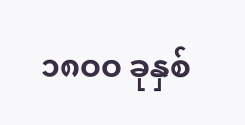၁၈ဝဝ ခုနှစ်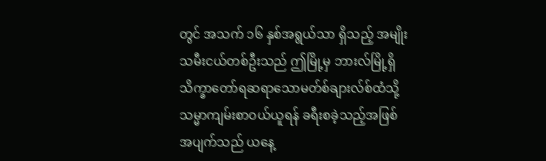တွင် အသက် ၁၆ နှစ်အရွယ်သာ ရှိသည့် အမျိုးသမီးငယ်တစ်ဦးသည် ဤမြို့မှ ဘားလ်မြို့ရှိ သိက္ခာတော်ရဆရာသောမတ်စ်ချားလ်စ်ထံသို့ သမ္မာကျမ်းစာဝယ်ယူရန် ခရီးစခဲ့သည့်အဖြစ် အပျက်သည် ယနေ့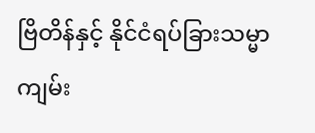ဗြိတိန်နှင့် နိုင်ငံရပ်ခြားသမ္မာကျမ်း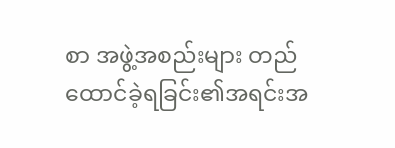စာ အဖွဲ့အစည်းများ တည်ထောင်ခဲ့ရခြင်း၏အရင်းအ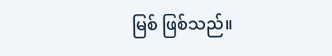မြစ် ဖြစ်သည်။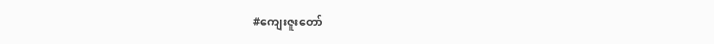#ကျေးဇူးတော်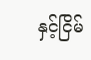နှင့်ငြိမ်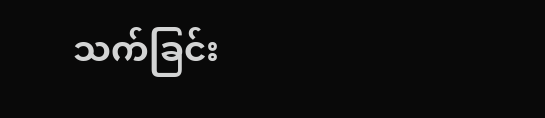သက်ခြင်း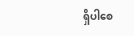ရှိပါစေ